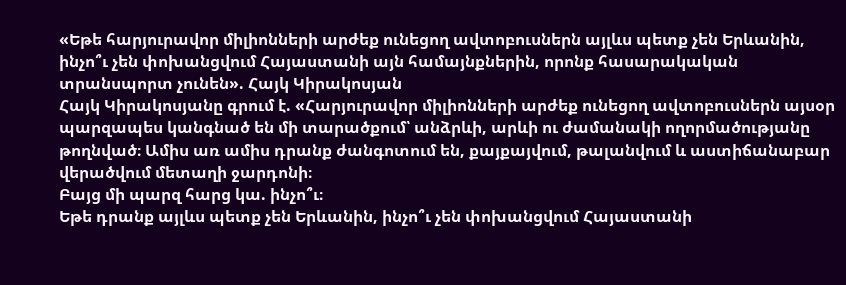«Եթե հարյուրավոր միլիոնների արժեք ունեցող ավտոբուսներն այլևս պետք չեն Երևանին, ինչո՞ւ չեն փոխանցվում Հայաստանի այն համայնքներին, որոնք հասարակական տրանսպորտ չունեն». Հայկ Կիրակոսյան
Հայկ Կիրակոսյանը գրում է. «Հարյուրավոր միլիոնների արժեք ունեցող ավտոբուսներն այսօր պարզապես կանգնած են մի տարածքում՝ անձրևի, արևի ու ժամանակի ողորմածությանը թողնված։ Ամիս առ ամիս դրանք ժանգոտում են, քայքայվում, թալանվում և աստիճանաբար վերածվում մետաղի ջարդոնի։
Բայց մի պարզ հարց կա. ինչո՞ւ։
Եթե դրանք այլևս պետք չեն Երևանին, ինչո՞ւ չեն փոխանցվում Հայաստանի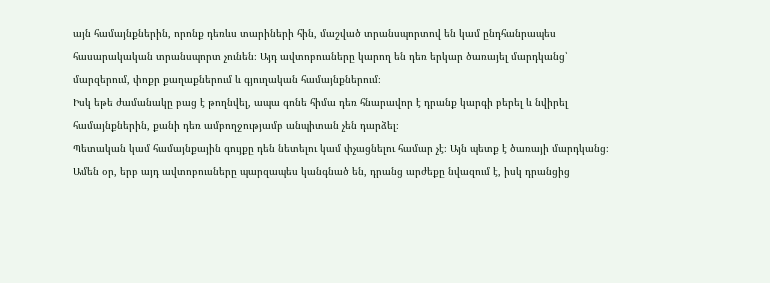այն համայնքներին, որոնք դեռևս տարիների հին, մաշված տրանսպորտով են կամ ընդհանրապես հասարակական տրանսպորտ չունեն։ Այդ ավտոբուսները կարող են դեռ երկար ծառայել մարդկանց՝ մարզերում, փոքր քաղաքներում և գյուղական համայնքներում։
Իսկ եթե ժամանակը բաց է թողնվել, ապա գոնե հիմա դեռ հնարավոր է դրանք կարգի բերել և նվիրել համայնքներին, քանի դեռ ամբողջությամբ անպիտան չեն դարձել։
Պետական կամ համայնքային գույքը դեն նետելու կամ փչացնելու համար չէ։ Այն պետք է ծառայի մարդկանց։ Ամեն օր, երբ այդ ավտոբուսները պարզապես կանգնած են, դրանց արժեքը նվազում է, իսկ դրանցից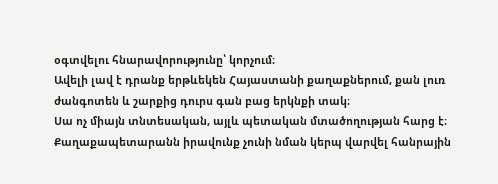օգտվելու հնարավորությունը՝ կորչում։
Ավելի լավ է դրանք երթևեկեն Հայաստանի քաղաքներում, քան լուռ ժանգոտեն և շարքից դուրս գան բաց երկնքի տակ։
Սա ոչ միայն տնտեսական, այլև պետական մտածողության հարց է։ Քաղաքապետարանն իրավունք չունի նման կերպ վարվել հանրային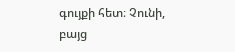գույքի հետ։ Չունի, բայց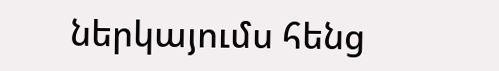ներկայումս հենց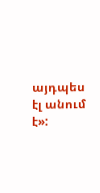այդպես էլ անում է»: